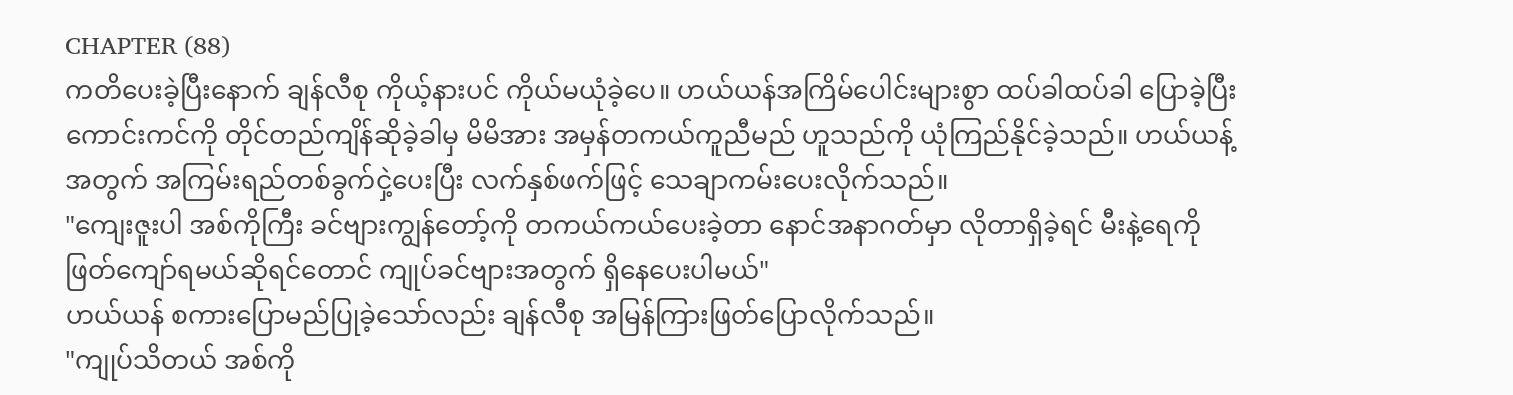CHAPTER (88)
ကတိပေးခဲ့ပြီးနောက် ချန်လီစု ကိုယ့်နားပင် ကိုယ်မယုံခဲ့ပေ။ ဟယ်ယန်အကြိမ်ပေါင်းများစွာ ထပ်ခါထပ်ခါ ပြောခဲ့ပြီး ကောင်းကင်ကို တိုင်တည်ကျိန်ဆိုခဲ့ခါမှ မိမိအား အမှန်တကယ်ကူညီမည် ဟူသည်ကို ယုံကြည်နိုင်ခဲ့သည်။ ဟယ်ယန့်အတွက် အကြမ်းရည်တစ်ခွက်ငှဲ့ပေးပြီး လက်နှစ်ဖက်ဖြင့် သေချာကမ်းပေးလိုက်သည်။
"ကျေးဇူးပါ အစ်ကိုကြီး ခင်ဗျားကျွန်တော့်ကို တကယ်ကယ်ပေးခဲ့တာ နောင်အနာဂတ်မှာ လိုတာရှိခဲ့ရင် မီးနဲ့ရေကို ဖြတ်ကျော်ရမယ်ဆိုရင်တောင် ကျုပ်ခင်ဗျားအတွက် ရှိနေပေးပါမယ်"
ဟယ်ယန် စကားပြောမည်ပြုခဲ့သော်လည်း ချန်လီစု အမြန်ကြားဖြတ်ပြောလိုက်သည်။
"ကျုပ်သိတယ် အစ်ကို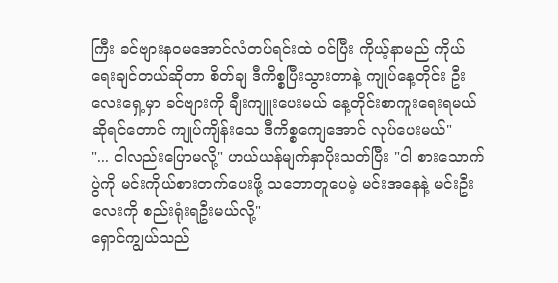ကြီး ခင်ဗျားနဝမအောင်လံတပ်ရင်းထဲ ဝင်ပြီး ကိုယ့်နာမည် ကိုယ်ရေးချင်တယ်ဆိုတာ စိတ်ချ ဒီကိစ္စပြီးသွားတာနဲ့ ကျုပ်နေ့တိုင်း ဦးလေးရှေ့မှာ ခင်ဗျားကို ချီးကျူးပေးမယ် နေ့တိုင်းစာကူးရေးရမယ်ဆိုရင်တောင် ကျုပ်ကျိန်းသေ ဒီကိစ္စကျေအောင် လုပ်ပေးမယ်"
"... ငါလည်းပြောမလို့" ဟယ်ယန်မျက်နှာပိုးသတ်ပြီး "ငါ စားသောက်ပွဲကို မင်းကိုယ်စားတက်ပေးဖို့ သဘောတူပေမဲ့ မင်းအနေနဲ့ မင်းဦးလေးကို စည်းရုံးရဦးမယ်လို့"
ရှောင်ကျွယ်သည်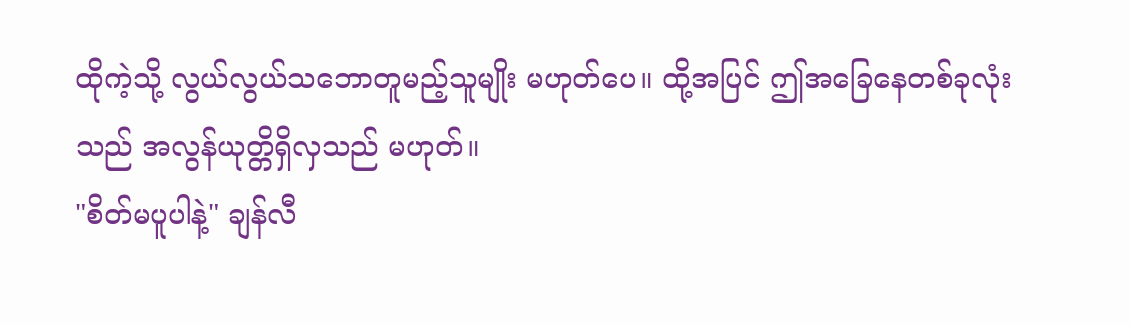ထိုကဲ့သို့ လွယ်လွယ်သဘောတူမည့်သူမျိုး မဟုတ်ပေ။ ထို့အပြင် ဤအခြေနေတစ်ခုလုံးသည် အလွန်ယုတ္တိရှိလှသည် မဟုတ်။
"စိတ်မပူပါနဲ့" ချန်လီ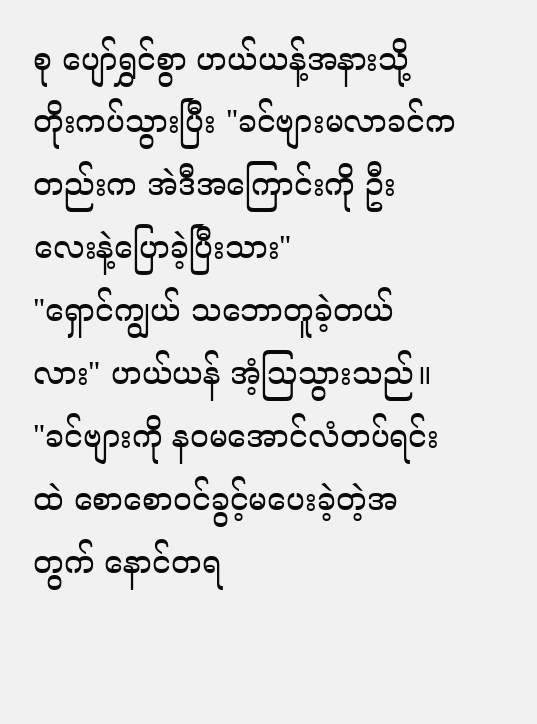စု ပျော်ရွှင်စွာ ဟယ်ယန့်အနားသို့ တိုးကပ်သွားပြီး "ခင်ဗျားမလာခင်ကတည်းက အဲဒီအကြောင်းကို ဦးလေးနဲ့ပြောခဲ့ပြီးသား"
"ရှောင်ကျွယ် သဘောတူခဲ့တယ်လား" ဟယ်ယန် အံ့ဩသွားသည်။
"ခင်ဗျားကို နဝမအောင်လံတပ်ရင်းထဲ စောစောဝင်ခွင့်မပေးခဲ့တဲ့အတွက် နောင်တရ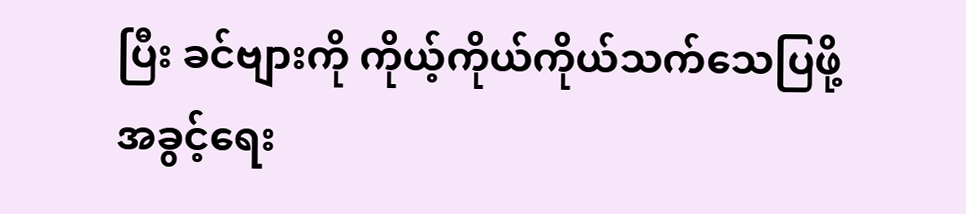ပြီး ခင်ဗျားကို ကိုယ့်ကိုယ်ကိုယ်သက်သေပြဖို့ အခွင့်ရေး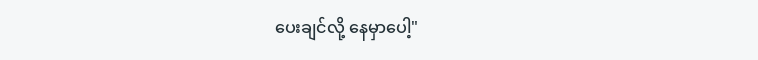ပေးချင်လို့ နေမှာပေါ့"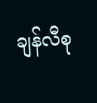ချန်လီစု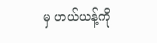မှ ဟယ်ယန့်ကို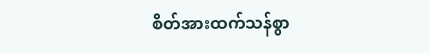စိတ်အားထက်သန်စွာ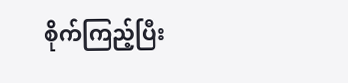စိုက်ကြည့်ပြီး